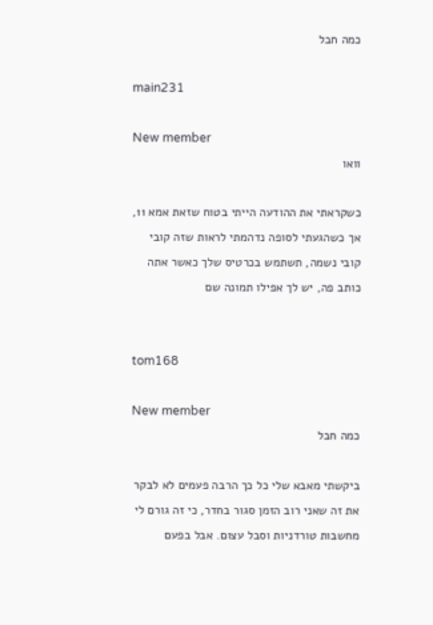כמה חבל

main231

New member
וואו

כשקראתי את ההודעה הייתי בטוח שזאת אמא 11, אך כשהגעתי לסופה נדהמתי לראות שזה קובי
קובי נשמה, תשתמש בכרטיס שלך כאשר אתה כותב פה, יש לך אפילו תמונה שם


tom168

New member
כמה חבל

ביקשתי מאבא שלי כל כך הרבה פעמים לא לבקר את זה שאני רוב הזמן סגור בחדר, כי זה גורם לי מחשבות טורדניות וסבל עצום. אבל בפעם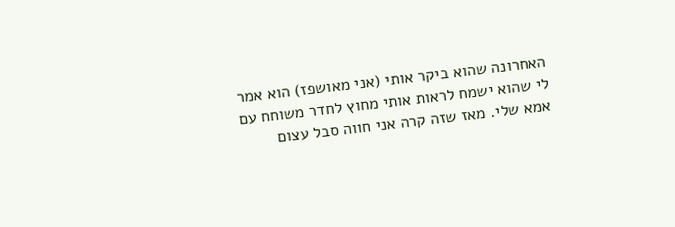האחרונה שהוא ביקר אותי (אני מאושפז) הוא אמר לי שהוא ישמח לראות אותי מחוץ לחדר משוחח עם אמא שלי. מאז שזה קרה אני חווה סבל עצום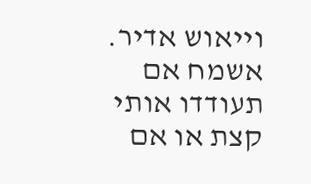וייאוש אדיר. אשמח אם תעודדו אותי קצת או אם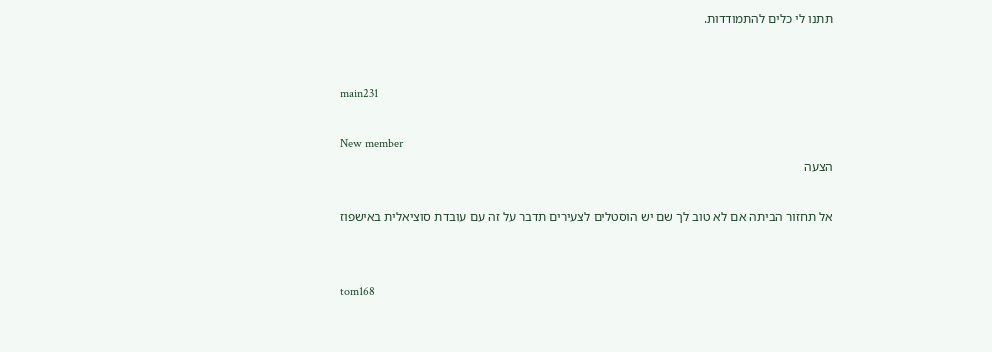תתנו לי כלים להתמודדות.


main231

New member
הצעה

אל תחזור הביתה אם לא טוב לך שם יש הוסטלים לצעירים תדבר על זה עם עובדת סוציאלית באישפוז


tom168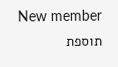New member
תוספת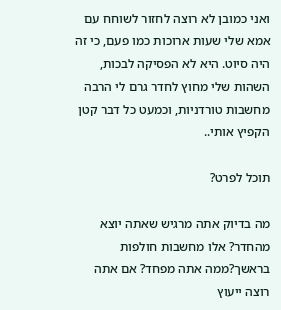ואני כמובן לא רוצה לחזור לשוחח עם אמא שלי שעות ארוכות כמו פעם, כי זה היה סיוט. היא לא הפסיקה לבכות, השהות שלי מחוץ לחדר גרם לי הרבה מחשבות טורדניות, וכמעט כל דבר קטן הקפיץ אותי..

תוכל לפרט?

מה בדיוק אתה מרגיש שאתה יוצא מהחדר? אלו מחשבות חולפות בראשך?ממה אתה מפחד? אם אתה רוצה ייעוץ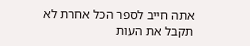אתה חייב לספר הכל אחרת לא תקבל את העות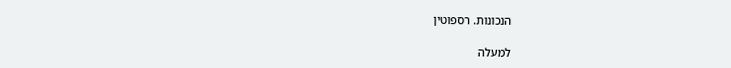הנכונות. רספוטין

למעלה